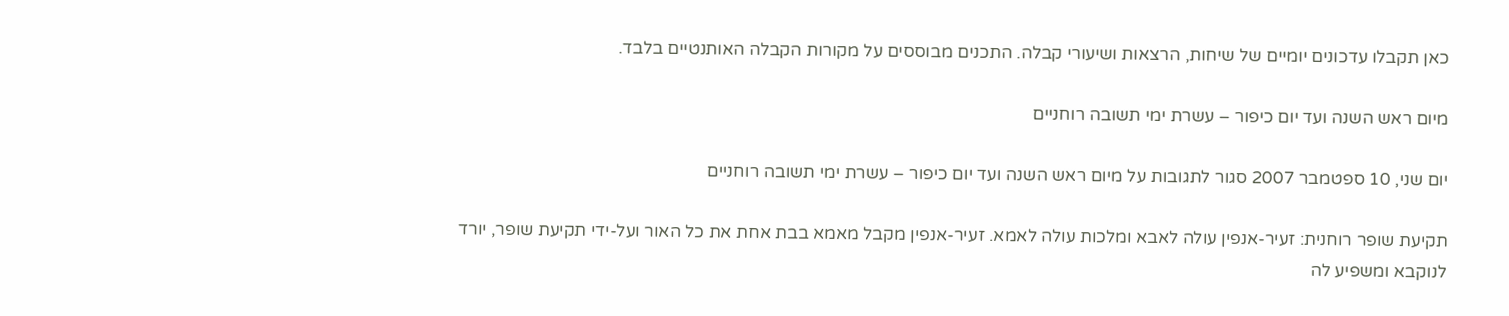כאן תקבלו עדכונים יומיים של שיחות, הרצאות ושיעורי קבלה. התכנים מבוססים על מקורות הקבלה האותנטיים בלבד.

מיום ראש השנה ועד יום כיפור – עשרת ימי תשובה רוחניים

יום שני, 10 ספטמבר 2007 סגור לתגובות על מיום ראש השנה ועד יום כיפור – עשרת ימי תשובה רוחניים

תקיעת שופר רוחנית: זעיר-אנפין עולה לאבא ומלכות עולה לאמא. זעיר-אנפין מקבל מאמא בבת אחת את כל האור ועל-ידי תקיעת שופר, יורד לנוקבא ומשפיע לה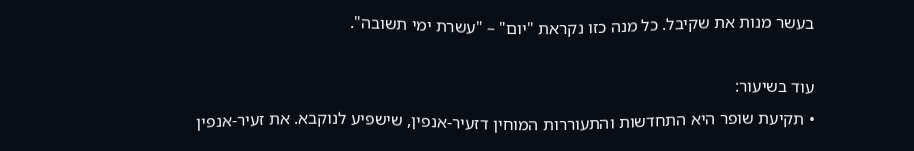בעשר מנות את שקיבל. כל מנה כזו נקראת "יום" – "עשרת ימי תשובה".

עוד בשיעור:
• תקיעת שופר היא התחדשות והתעוררות המוחין דזעיר-אנפין, שישפיע לנוקבא. את זעיר-אנפין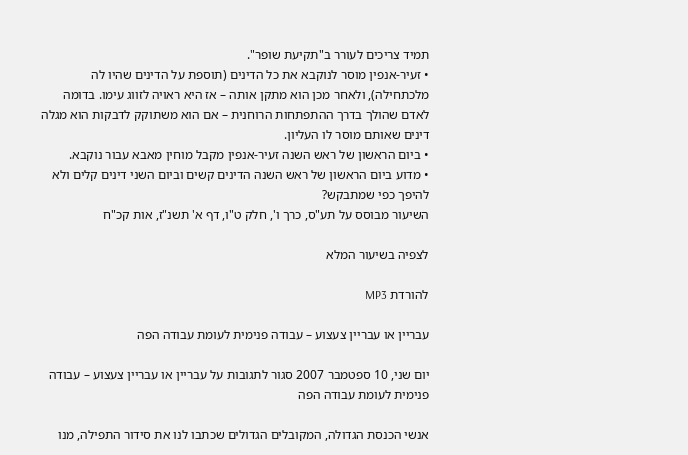תמיד צריכים לעורר ב"תקיעת שופר".
• זעיר-אנפין מוסר לנוקבא את כל הדינים (תוספת על הדינים שהיו לה מלכתחילה), ולאחר מכן הוא מתקן אותה – אז היא ראויה לזווג עימו. בדומה לאדם שהולך בדרך ההתפתחות הרוחנית – אם הוא משתוקק לדבקות הוא מגלה דינים שאותם מוסר לו העליון.
• ביום הראשון של ראש השנה זעיר-אנפין מקבל מוחין מאבא עבור נוקבא.
• מדוע ביום הראשון של ראש השנה הדינים קשים וביום השני דינים קלים ולא להיפך כפי שמתבקש?
השיעור מבוסס על תע"ס, כרך ו', חלק ט"ו, דף א' תשנ"ז, אות קכ"ח

לצפיה בשיעור המלא

להורדת MP3

עבריין או עבריין צעצוע – עבודה פנימית לעומת עבודה הפה

יום שני, 10 ספטמבר 2007 סגור לתגובות על עבריין או עבריין צעצוע – עבודה פנימית לעומת עבודה הפה

אנשי הכנסת הגדולה, המקובלים הגדולים שכתבו לנו את סידור התפילה, מנו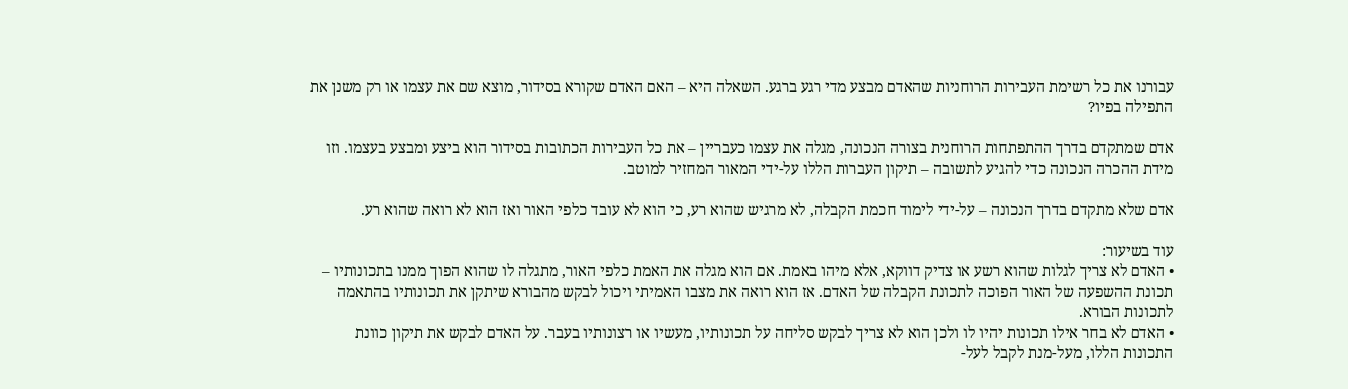עבורנו את כל רשימת העבירות הרוחניות שהאדם מבצע מדי רגע ברגע. השאלה היא – האם האדם שקורא בסידור, מוצא שם את עצמו או רק משנן את התפילה בפיו?

אדם שמתקדם בדרך ההתפתחות הרוחנית בצורה הנכונה, מגלה את עצמו כעבריין – את כל העבירות הכתובות בסידור הוא ביצע ומבצע בעצמו. וזו מידת ההכרה הנכונה כדי להגיע לתשובה – תיקון העברות הללו על-ידי המאור המחזיר למוטב.

אדם שלא מתקדם בדרך הנכונה – על-ידי לימוד חכמת הקבלה, לא מרגיש שהוא רע, כי הוא לא עובד כלפי האור ואז הוא לא רואה שהוא רע.

עוד בשיעור:
• האדם לא צריך לגלות שהוא רשע או צדיק דווקא, אלא מיהו באמת. אם הוא מגלה את האמת כלפי האור, מתגלה לו שהוא הפוך ממנו בתכונותיו – תכונת ההשפעה של האור הפוכה לתכונת הקבלה של האדם. אז הוא רואה את מצבו האמיתי ויכול לבקש מהבורא שיתקן את תכונותיו בהתאמה לתכונות הבורא.
• האדם לא בחר אילו תכונות יהיו לו ולכן הוא לא צריך לבקש סליחה על תכונותיו, מעשיו או רצונותיו בעבר. על האדם לבקש את תיקון כוונת התכונות הללו, מעל-מנת לקבל לעל-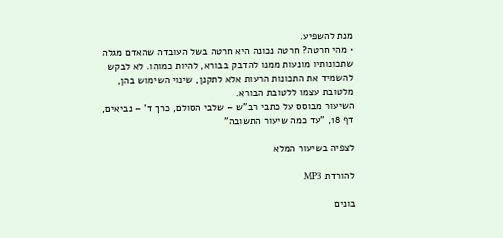מנת להשפיע.
• מהי חרטה? חרטה נכונה היא חרטה בשל העובדה שהאדם מגלה שתכונותיו מונעות ממנו להדבק בבורא, להיות כמוהו. לא לבקש להשמיד את התכונות הרעות אלא לתקנן, שינוי השימוש בהן, מלטובת עצמו ללטובת הבורא.
השיעור מבוסס על כתבי רב"ש – שלבי הסולם, כרך ד' – נביאים, דף 18, "עד כמה שיעור התשובה"

לצפיה בשיעור המלא

להורדת MP3

בונים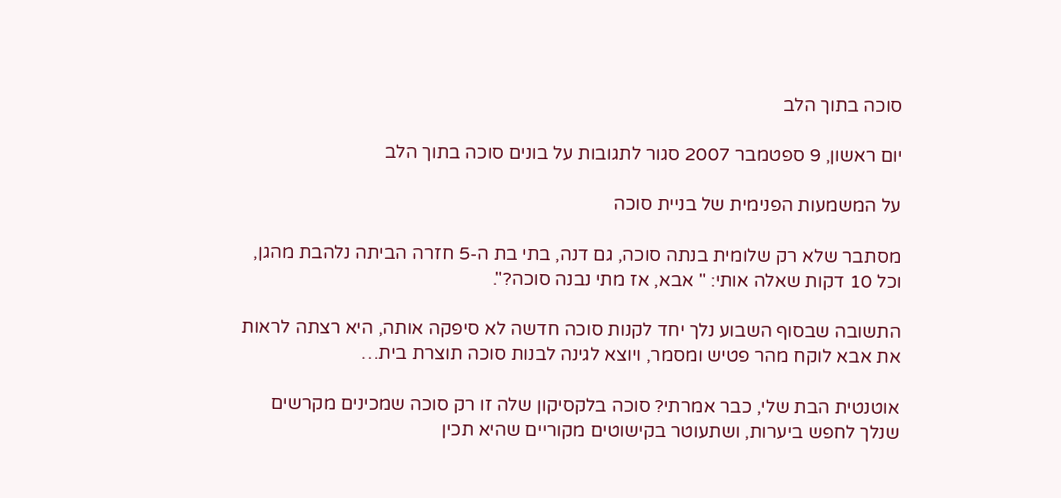סוכה בתוך הלב

יום ראשון, 9 ספטמבר 2007 סגור לתגובות על בונים סוכה בתוך הלב

על המשמעות הפנימית של בניית סוכה

מסתבר שלא רק שלומית בנתה סוכה, גם דנה, בתי בת ה-5 חזרה הביתה נלהבת מהגן, וכל 10 דקות שאלה אותי: " אבא, אז מתי נבנה סוכה?".

התשובה שבסוף השבוע נלך יחד לקנות סוכה חדשה לא סיפקה אותה, היא רצתה לראות את אבא לוקח מהר פטיש ומסמר, ויוצא לגינה לבנות סוכה תוצרת בית…

אוטנטית הבת שלי, כבר אמרתי? סוכה בלקסיקון שלה זו רק סוכה שמכינים מקרשים שנלך לחפש ביערות, ושתעוטר בקישוטים מקוריים שהיא תכין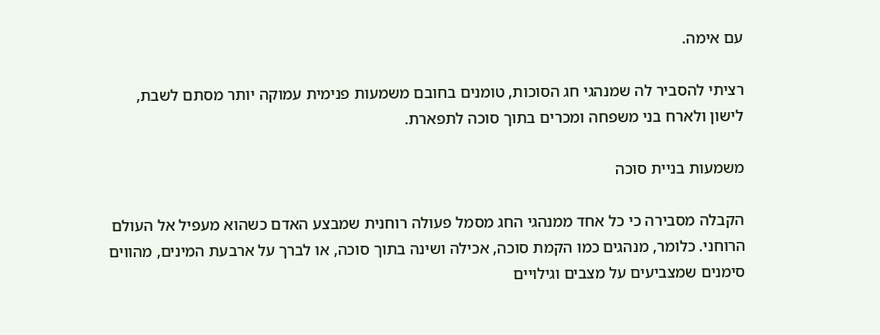עם אימה.

רציתי להסביר לה שמנהגי חג הסוכות, טומנים בחובם משמעות פנימית עמוקה יותר מסתם לשבת, לישון ולארח בני משפחה ומכרים בתוך סוכה לתפארת.

משמעות בניית סוכה

הקבלה מסבירה כי כל אחד ממנהגי החג מסמל פעולה רוחנית שמבצע האדם כשהוא מעפיל אל העולם הרוחני. כלומר, מנהגים כמו הקמת סוכה, אכילה ושינה בתוך סוכה, או לברך על ארבעת המינים, מהווים סימנים שמצביעים על מצבים וגילויים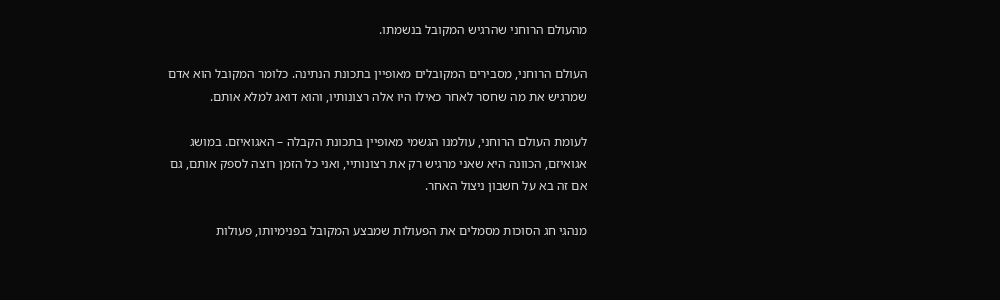מהעולם הרוחני שהרגיש המקובל בנשמתו.

העולם הרוחני, מסבירים המקובלים מאופיין בתכונת הנתינה. כלומר המקובל הוא אדם שמרגיש את מה שחסר לאחר כאילו היו אלה רצונותיו, והוא דואג למלא אותם.

לעומת העולם הרוחני, עולמנו הגשמי מאופיין בתכונת הקבלה – האגואיזם. במושג אגואיזם, הכוונה היא שאני מרגיש רק את רצונותיי, ואני כל הזמן רוצה לספק אותם, גם אם זה בא על חשבון ניצול האחר.

מנהגי חג הסוכות מסמלים את הפעולות שמבצע המקובל בפנימיותו, פעולות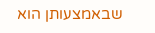שבאמצעותן הוא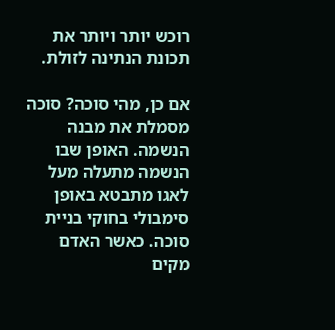רוכש יותר ויותר את תכונת הנתינה לזולת.

אם כן, מהי סוכה? סוכה מסמלת את מבנה הנשמה. האופן שבו הנשמה מתעלה מעל לאגו מתבטא באופן סימבולי בחוקי בניית סוכה. כאשר האדם מקים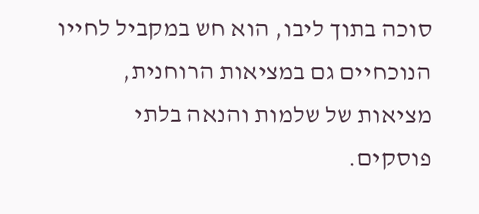סוכה בתוך ליבו, הוא חש במקביל לחייו הנוכחיים גם במציאות הרוחנית, מציאות של שלמות והנאה בלתי פוסקים.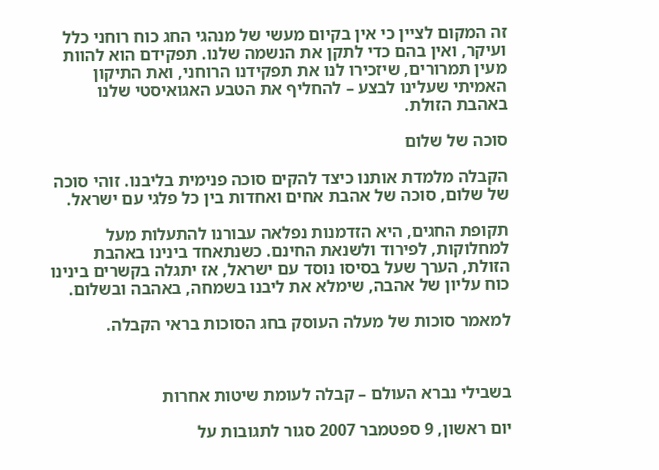זה המקום לציין כי אין בקיום מעשי של מנהגי החג כוח רוחני כלל ועיקר, ואין בהם כדי לתקן את הנשמה שלנו. תפקידם הוא להוות מעין תמרורים, שיזכירו לנו את תפקידנו הרוחני, ואת התיקון האמיתי שעלינו לבצע – להחליף את הטבע האגואיסטי שלנו באהבת הזולת.

סוכה של שלום

הקבלה מלמדת אותנו כיצד להקים סוכה פנימית בליבנו. זוהי סוכה של שלום, סוכה של אהבת אחים ואחדות בין כל פלגי עם ישראל.

תקופת החגים, היא הזדמנות נפלאה עבורנו להתעלות מעל למחלוקות, לפירוד ולשנאת החינם. כשנתאחד בינינו באהבת הזולת, הערך שעל בסיסו נוסד עם ישראל, אז יתגלה בקשרים בינינו כוח עליון של אהבה, שימלא את ליבנו בשמחה, באהבה ובשלום.

למאמר סוכות של מעלה העוסק בחג הסוכות בראי הקבלה.



בשבילי נברא העולם – קבלה לעומת שיטות אחרות

יום ראשון, 9 ספטמבר 2007 סגור לתגובות על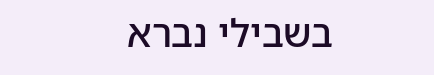בשבילי נברא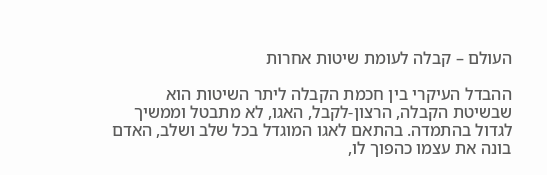העולם – קבלה לעומת שיטות אחרות

ההבדל העיקרי בין חכמת הקבלה ליתר השיטות הוא שבשיטת הקבלה, הרצון-לקבל, האגו, לא מתבטל וממשיך לגדול בהתמדה. בהתאם לאגו המוגדל בכל שלב ושלב, האדם בונה את עצמו כהפוך לו,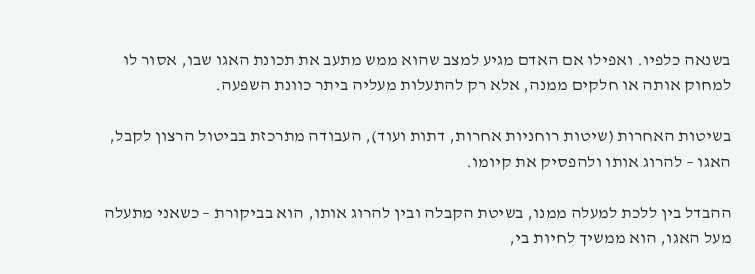בשנאה כלפיו. ואפילו אם האדם מגיע למצב שהוא ממש מתעב את תכונת האגו שבו, אסור לו למחוק אותה או חלקים ממנה, אלא רק להתעלות מעליה ביתר כוונת השפעה.

בשיטות האחרות (שיטות רוחניות אחרות, דתות ועוד), העבודה מתרכזת בביטול הרצון לקבל, האגו – להרוג אותו ולהפסיק את קיומו.

ההבדל בין ללכת למעלה ממנו, בשיטת הקבלה ובין להרוג אותו, הוא בביקורת – כשאני מתעלה מעל האגו, הוא ממשיך לחיות בי,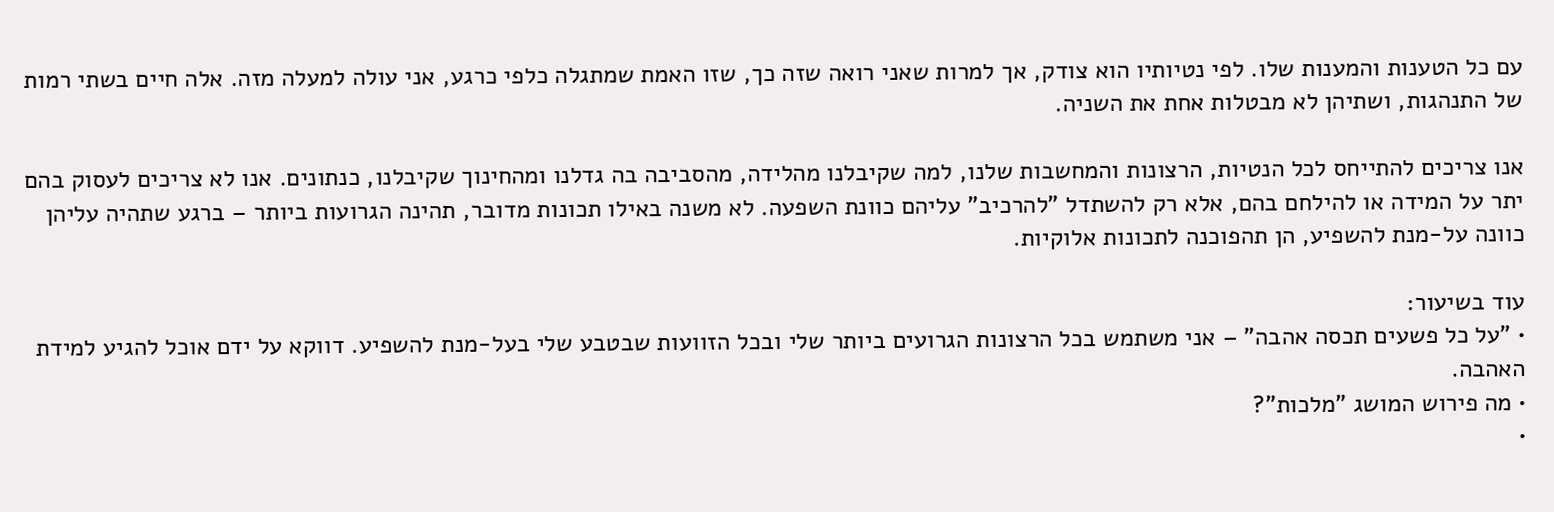עם כל הטענות והמענות שלו. לפי נטיותיו הוא צודק, אך למרות שאני רואה שזה כך, שזו האמת שמתגלה כלפי כרגע, אני עולה למעלה מזה. אלה חיים בשתי רמות של התנהגות, ושתיהן לא מבטלות אחת את השניה.

אנו צריכים להתייחס לכל הנטיות, הרצונות והמחשבות שלנו, למה שקיבלנו מהלידה, מהסביבה בה גדלנו ומהחינוך שקיבלנו, כנתונים. אנו לא צריכים לעסוק בהם יתר על המידה או להילחם בהם, אלא רק להשתדל "להרכיב" עליהם כוונת השפעה. לא משנה באילו תכונות מדובר, תהינה הגרועות ביותר – ברגע שתהיה עליהן כוונה על-מנת להשפיע, הן תהפוכנה לתכונות אלוקיות.

עוד בשיעור:
• "על כל פשעים תכסה אהבה" – אני משתמש בכל הרצונות הגרועים ביותר שלי ובכל הזוועות שבטבע שלי בעל-מנת להשפיע. דווקא על ידם אוכל להגיע למידת האהבה.
• מה פירוש המושג "מלכות"?
•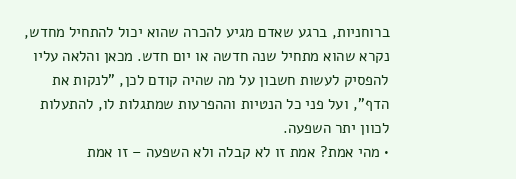ברוחניות, ברגע שאדם מגיע להכרה שהוא יכול להתחיל מחדש, נקרא שהוא מתחיל שנה חדשה או יום חדש. מכאן והלאה עליו להפסיק לעשות חשבון על מה שהיה קודם לכן, "לנקות את הדף", ועל פני כל הנטיות וההפרעות שמתגלות לו, להתעלות לכוון יתר השפעה.
• מהי אמת? אמת זו לא קבלה ולא השפעה – זו אמת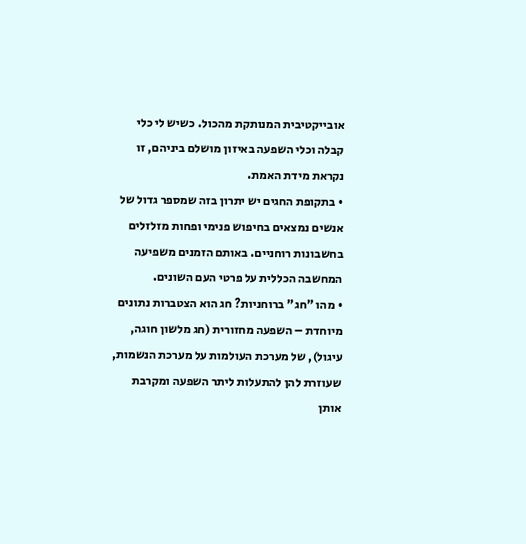אובייקטיבית המנותקת מהכול. כשיש לי כלי קבלה וכלי השפעה באיזון מושלם ביניהם, זו נקראת מידת האמת.
• בתקופת החגים יש יתרון בזה שמספר גדול של אנשים נמצאים בחיפוש פנימי ופחות מזלזלים בחשבונות רוחניים. באותם הזמנים משפיעה המחשבה הכללית על פרטי העם השונים.
• מהו "חג" ברוחניות? חג הוא הצטברות נתונים מיוחדת – השפעה מחזורית (חג מלשון חוגה, עיגול), של מערכת העולמות על מערכת הנשמות, שעוזרת להן להתעלות ליתר השפעה ומקרבת אותן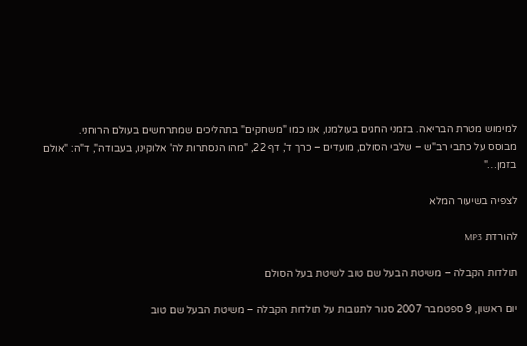למימוש מטרת הבריאה. בזמני החגים בעולמנו, אנו כמו "משחקים" בתהליכים שמתרחשים בעולם הרוחני.
מבוסס על כתבי רב"ש – שלבי הסולם, מועדים – כרך ד', דף 22, "מהו הנסתרות לה' אלוקינו, בעבודה", ד"ה: "אולם בזמן…"

לצפיה בשיעור המלא

להורדת MP3

תולדות הקבלה – משיטת הבעל שם טוב לשיטת בעל הסולם

יום ראשון, 9 ספטמבר 2007 סגור לתגובות על תולדות הקבלה – משיטת הבעל שם טוב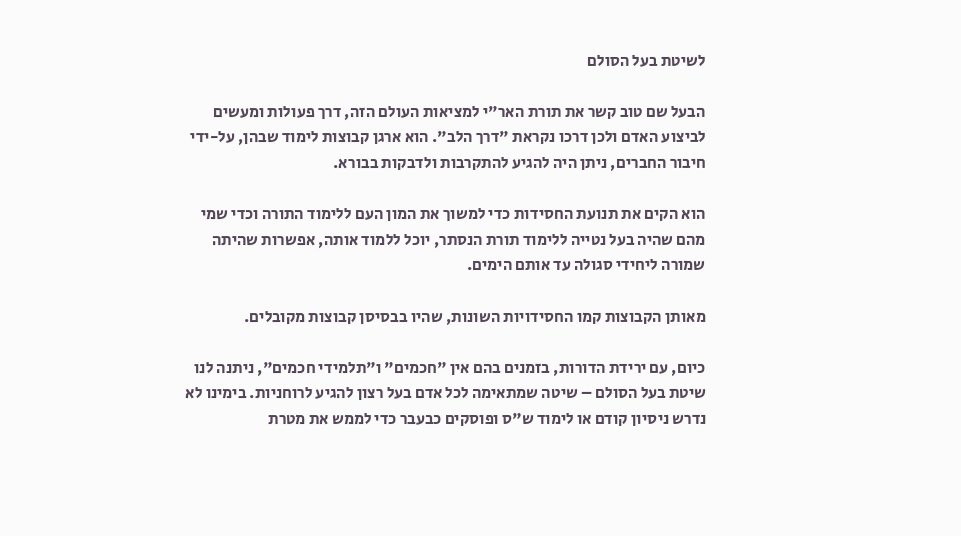לשיטת בעל הסולם

הבעל שם טוב קשר את תורת האר"י למציאות העולם הזה, דרך פעולות ומעשים לביצוע האדם ולכן דרכו נקראת "דרך הלב". הוא ארגן קבוצות לימוד שבהן, על-ידי חיבור החברים, ניתן היה להגיע להתקרבות ולדבקות בבורא.

הוא הקים את תנועת החסידות כדי למשוך את המון העם ללימוד התורה וכדי שמי מהם שהיה בעל נטייה ללימוד תורת הנסתר, יוכל ללמוד אותה, אפשרות שהיתה שמורה ליחידי סגולה עד אותם הימים.

מאותן הקבוצות קמו החסידויות השונות, שהיו בבסיסן קבוצות מקובלים.

כיום, עם ירידת הדורות, בזמנים בהם אין "חכמים" ו"תלמידי חכמים", ניתנה לנו שיטת בעל הסולם – שיטה שמתאימה לכל אדם בעל רצון להגיע לרוחניות. בימינו לא נדרש ניסיון קודם או לימוד ש"ס ופוסקים כבעבר כדי לממש את מטרת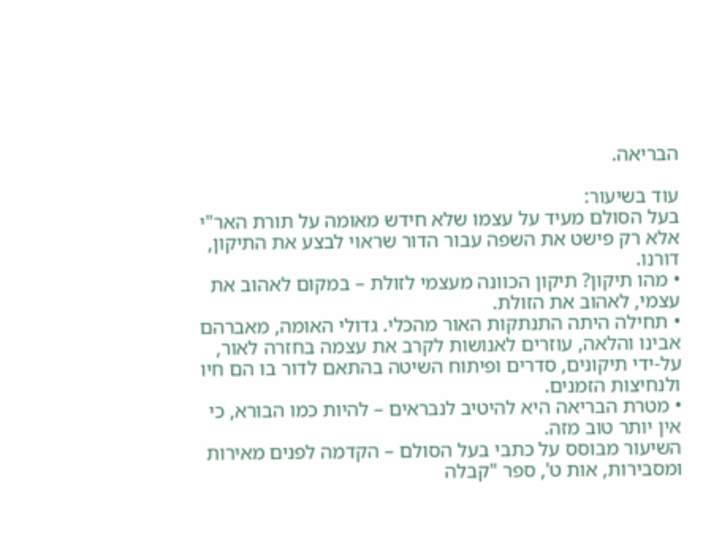הבריאה.

עוד בשיעור:
בעל הסולם מעיד על עצמו שלא חידש מאומה על תורת האר"י אלא רק פישט את השפה עבור הדור שראוי לבצע את התיקון, דורנו.
• מהו תיקון? תיקון הכוונה מעצמי לזולת – במקום לאהוב את עצמי, לאהוב את הזולת.
• תחילה היתה התנתקות האור מהכלי. גדולי האומה, מאברהם אבינו והלאה, עוזרים לאנושות לקרב את עצמה בחזרה לאור, על-ידי תיקונים, סדרים ופיתוח השיטה בהתאם לדור בו הם חיו ולנחיצות הזמנים.
• מטרת הבריאה היא להיטיב לנבראים – להיות כמו הבורא, כי אין יותר טוב מזה.
השיעור מבוסס על כתבי בעל הסולם – הקדמה לפנים מאירות ומסבירות, אות ט', ספר "קבלה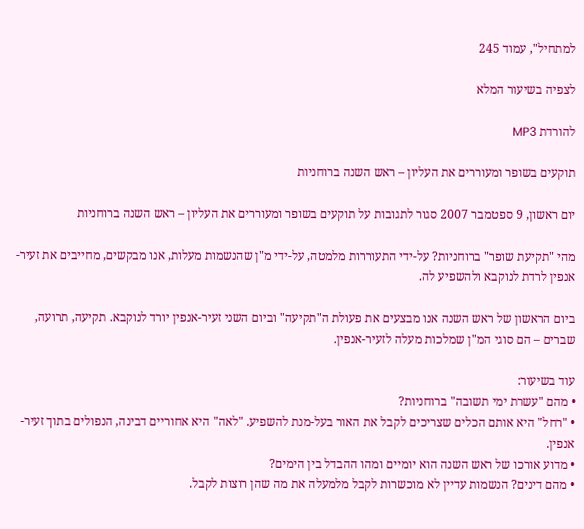למתחיל", עמוד 245

לצפיה בשיעור המלא

להורדת MP3

תוקעים בשופר ומעוררים את העליון – ראש השנה ברוחניות

יום ראשון, 9 ספטמבר 2007 סגור לתגובות על תוקעים בשופר ומעוררים את העליון – ראש השנה ברוחניות

מהי "תקיעת שופר" ברוחניות? על-ידי התעוררות מלמטה, על-ידי מ"ן שהנשמות מעלות, אנו מבקשים, מחייבים את זעיר-אנפין לרדת לנוקבא ולהשפיע לה.

ביום הראשון של ראש השנה אנו מבצעים את פעולת ה"תקיעה" וביום השני זעיר-אנפין יורד לנוקבא. תקיעה, תרועה, שברים – הם סוגי המ"ן שמלכות מעלה לזעיר-אנפין.

עוד בשיעור:
• מהם "עשרת ימי תשובה" ברוחניות?
• "רחל" היא אותם הכלים שצריכים לקבל את האור בעל-מנת להשפיע. "לאה" היא אחוריים דבינה, הנפולים בתוך זעיר-אנפין.
• מדוע אורכו של ראש השנה הוא יומיים ומהו ההבדל בין הימים?
• מהם דינים? הנשמות עדיין לא מוכשרות לקבל מלמעלה את מה שהן רוצות לקבל.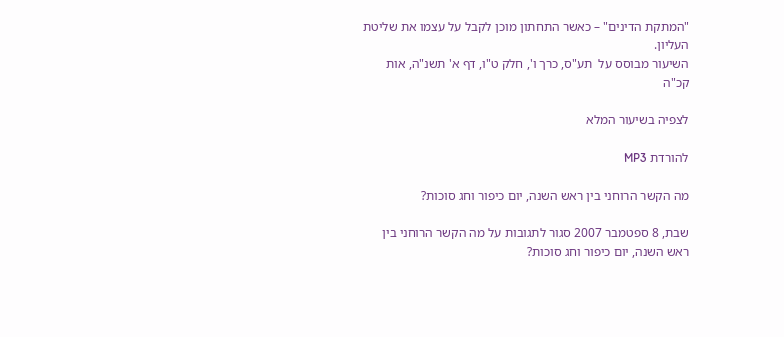"המתקת הדינים" – כאשר התחתון מוכן לקבל על עצמו את שליטת העליון.
השיעור מבוסס על  תע"ס, כרך ו', חלק ט"ו, דף א' תשנ"ה, אות קכ"ה

לצפיה בשיעור המלא

להורדת MP3

מה הקשר הרוחני בין ראש השנה, יום כיפור וחג סוכות?

שבת, 8 ספטמבר 2007 סגור לתגובות על מה הקשר הרוחני בין ראש השנה, יום כיפור וחג סוכות?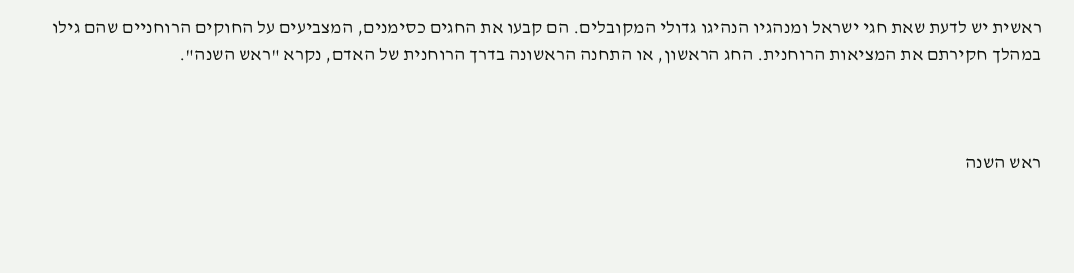ראשית יש לדעת שאת חגי ישראל ומנהגיו הנהיגו גדולי המקובלים. הם קבעו את החגים כסימנים, המצביעים על החוקים הרוחניים שהם גילו במהלך חקירתם את המציאות הרוחנית. החג הראשון, או התחנה הראשונה בדרך הרוחנית של האדם, נקרא "ראש השנה".



ראש השנה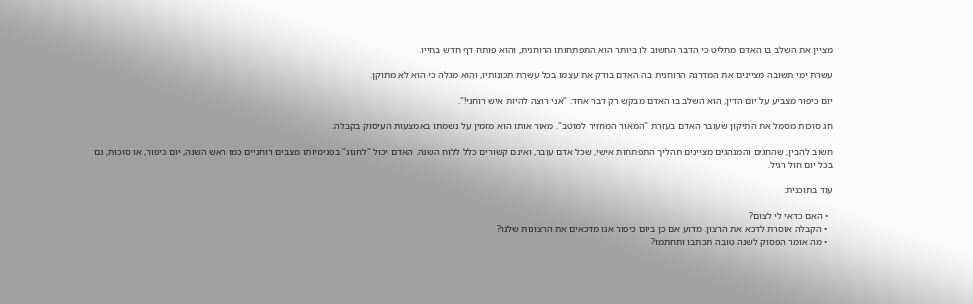מציין את השלב בו האדם מחליט כי הדבר החשוב לו ביותר הוא התפתחותו הרוחנית, והוא פותח דף חדש בחייו.

עשרת ימי תשובה מציינים את המדרגה הרוחנית בה האדם בודק את עצמו בכל עשרת תכונותיו, והוא מגלה כי הוא לא מתוקן.

יום כיפור מצביע על יום הדין, הוא השלב בו האדם מבקש רק דבר אחד: "אני רוצה להיות איש רוחני!".

חג סוכות מסמל את התיקון שעובר האדם בעזרת "המאור המחזיר למוטב". מאור אותו הוא מזמין על נשמתו באמצעות העיסוק בקבלה.

חשוב להבין, שהחגים והמנהגים מציינים תהליך התפתחות אישי, שכל אדם עובר, ואינם קשורים כלל ללוח השנה. האדם יכול "לחגוג" בפנימיותו מצבים רוחניים כמו ראש השנה, יום כיפור, או סוכות, גם בכל יום חול רגיל.

עוד בתוכנית:

  • האם כדאי לי לצום?
  • הקבלה אוסרת לדכא את הרצון. מדוע אם כן ביום כיפור אנו מדכאים את הרצונות שלנו?
  • מה אומר הפסוק לשנה טובה תכתבו ותחתמו?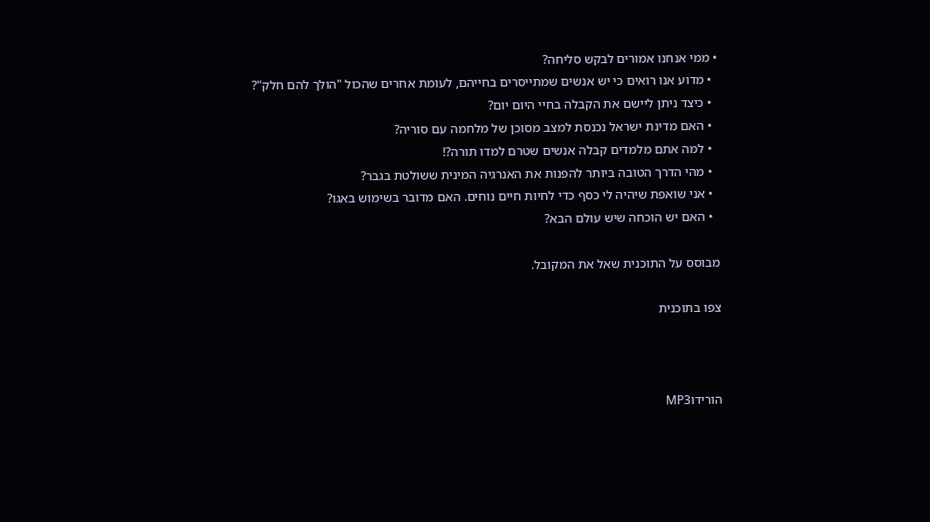• ממי אנחנו אמורים לבקש סליחה?
  • מדוע אנו רואים כי יש אנשים שמתייסרים בחייהם, לעומת אחרים שהכול "הולך להם חלק"?
  • כיצד ניתן ליישם את הקבלה בחיי היום יום?
  • האם מדינת ישראל נכנסת למצב מסוכן של מלחמה עם סוריה?
  • למה אתם מלמדים קבלה אנשים שטרם למדו תורה?!
  • מהי הדרך הטובה ביותר להפנות את האנרגיה המינית ששולטת בגבר?
  • אני שואפת שיהיה לי כסף כדי לחיות חיים נוחים. האם מדובר בשימוש באגו?
  • האם יש הוכחה שיש עולם הבא?

מבוסס על התוכנית שאל את המקובל.

צפו בתוכנית



הורידוMP3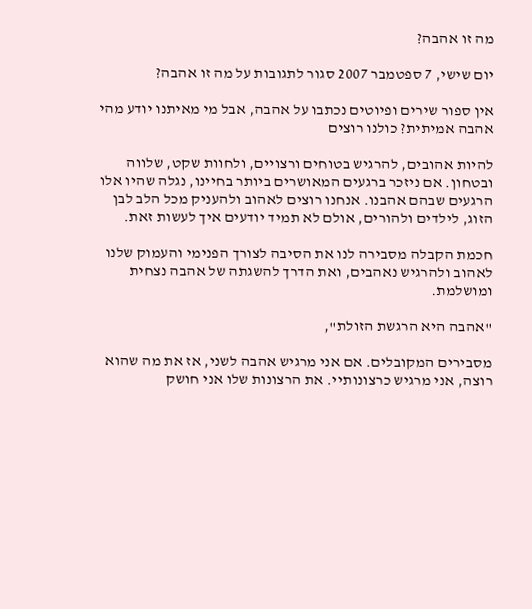מה זו אהבה?

יום שישי, 7 ספטמבר 2007 סגור לתגובות על מה זו אהבה?

אין ספור שירים ופיוטים נכתבו על אהבה, אבל מי מאיתנו יודע מהי אהבה אמיתית? כולנו רוצים

להיות אהובים, להרגיש בטוחים ורצויים, ולחוות שקט, שלווה ובטחון. אם ניזכר ברגעים המאושרים ביותר בחיינו, נגלה שהיו אלו הרגעים שבהם אהבנו. אנחנו רוצים לאהוב ולהעניק מכל הלב לבן הזוג, לילדים ולהורים, אולם לא תמיד יודעים איך לעשות זאת.

חכמת הקבלה מסבירה לנו את הסיבה לצורך הפנימי והעמוק שלנו לאהוב ולהרגיש נאהבים, ואת הדרך להשגתה של אהבה נצחית ומושלמת.

"אהבה היא הרגשת הזולת",

מסבירים המקובלים. אם אני מרגיש אהבה לשני, אז את מה שהוא רוצה, אני מרגיש כרצונותיי. את הרצונות שלו אני חושק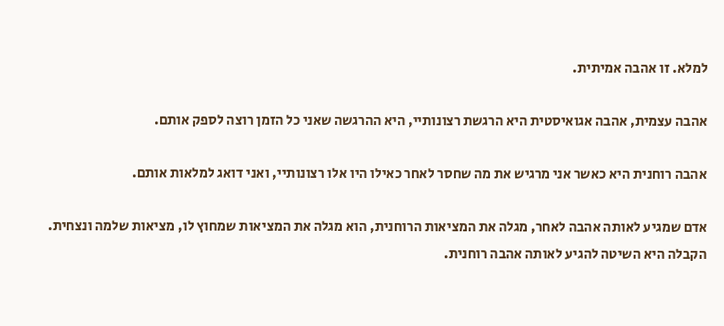למלא. זו אהבה אמיתית.

אהבה עצמית, אהבה אגואיסטית היא הרגשת רצונותיי, היא ההרגשה שאני כל הזמן רוצה לספק אותם.

אהבה רוחנית היא כאשר אני מרגיש את מה שחסר לאחר כאילו היו אלו רצונותיי, ואני דואג למלאות אותם.

אדם שמגיע לאותה אהבה לאחר, מגלה את המציאות הרוחנית, הוא מגלה את המציאות שמחוץ לו, מציאות שלמה ונצחית. הקבלה היא השיטה להגיע לאותה אהבה רוחנית.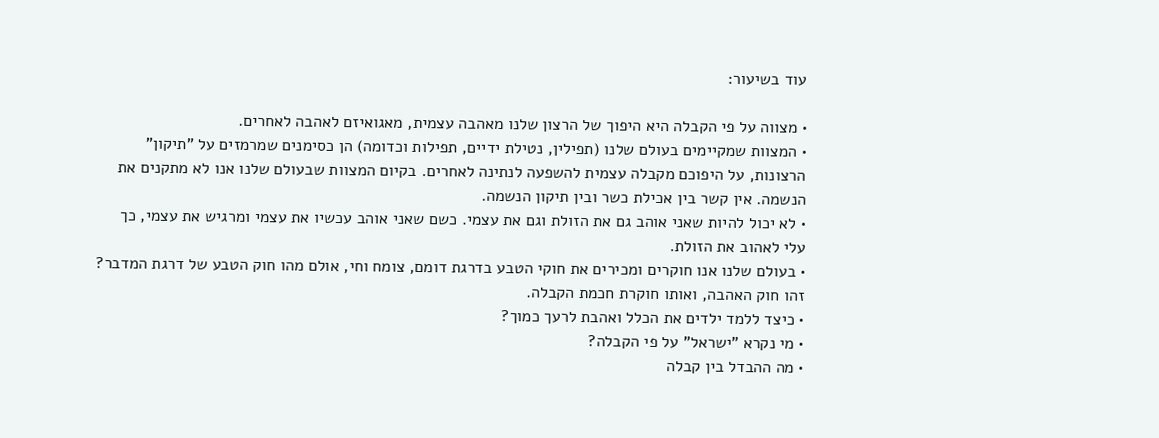עוד בשיעור:

• מצווה על פי הקבלה היא היפוך של הרצון שלנו מאהבה עצמית, מאגואיזם לאהבה לאחרים.
• המצוות שמקיימים בעולם שלנו (תפילין, נטילת ידיים, תפילות וכדומה) הן כסימנים שמרמזים על "תיקון" הרצונות, על היפוכם מקבלה עצמית להשפעה לנתינה לאחרים. בקיום המצוות שבעולם שלנו אנו לא מתקנים את הנשמה. אין קשר בין אכילת כשר ובין תיקון הנשמה.
• לא יכול להיות שאני אוהב גם את הזולת וגם את עצמי. כשם שאני אוהב עכשיו את עצמי ומרגיש את עצמי, כך עלי לאהוב את הזולת.
• בעולם שלנו אנו חוקרים ומכירים את חוקי הטבע בדרגת דומם, צומח וחי, אולם מהו חוק הטבע של דרגת המדבר? זהו חוק האהבה, ואותו חוקרת חכמת הקבלה.
• כיצד ללמד ילדים את הכלל ואהבת לרעך כמוך?
• מי נקרא "ישראל" על פי הקבלה?
• מה ההבדל בין קבלה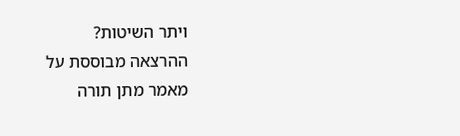ויתר השיטות?
ההרצאה מבוססת על מאמר מתן תורה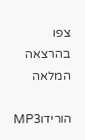צפו בהרצאה המלאה

הורידוMP3